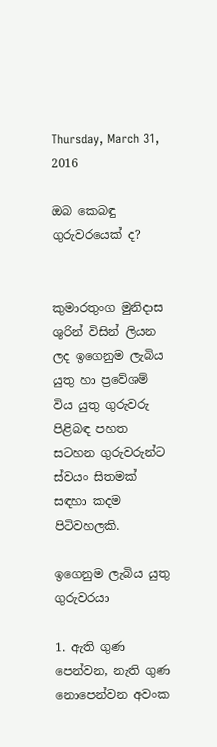Thursday, March 31, 2016

ඔබ කෙබඳු ගුරුවරයෙක් ද?


කුමාරතුංග මුනිදාස ශුරින් විසින් ලියන ලද ඉගෙනුම ලැබිය යුතු හා ප්‍රවේශම් විය යුතු ගුරුවරු පිළිබඳ පහත සටහන ගුරුවරුන්ට ස්වයං සිතමක් සඳහා කදම පිටිවහලකි.

ඉගෙනුම ලැබිය යුතු ගුරුවරයා

1. ඇති ගුණ පෙන්වන, නැති ගුණ නොපෙන්වන අවංක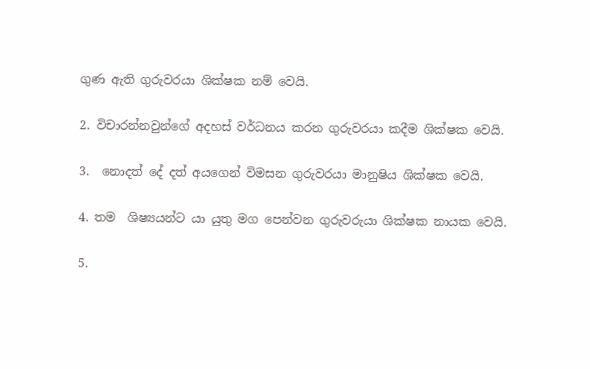ගුණ ඇති ගුරුවරයා ශික්ෂක නම් වෙයි.

2. විචාරන්නවුන්ගේ අදහස් වර්ධනය කරන ගුරුවරයා කදීම ශික්ෂක වෙයි.

3.  නොදත් දේ දත් අයගෙන් විමසන ගුරුවරයා මානුෂිය ශික්ෂක වෙයි.

4. තම  ශිෂ්‍යයන්ට යා යුතු මග පෙන්වන ගුරුවරුයා ශික්ෂක නායක වෙයි.

5.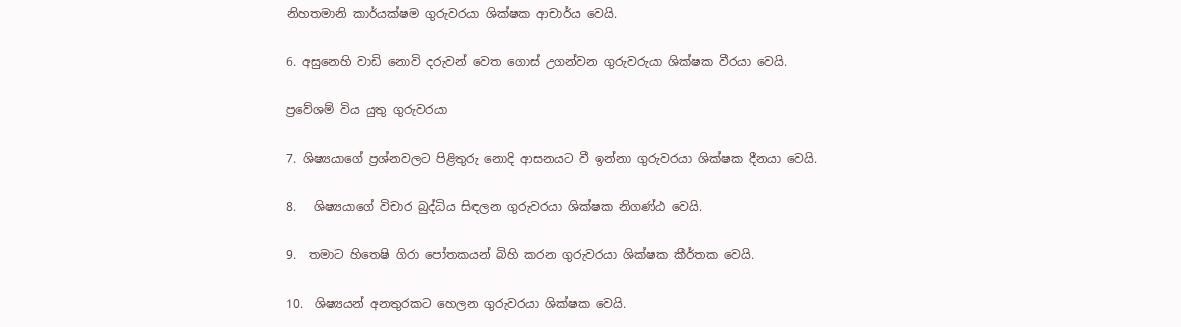නිහතමානි කාර්යක්ෂම ගුරුවරයා ශික්ෂක ආචාර්ය වෙයි.

6. අසුනෙහි වාඩි නොවි දරුවන් වෙත ගොස් උගන්වන ගුරුවරුයා ශික්ෂක වීරයා වෙයි.

ප්‍රවේශම් විය යුතු ගුරුවරයා

7. ශිෂ්‍යයාගේ ප්‍රශ්නවලට පිළිතුරු නොදි ආසනයට වී ඉන්නා ගුරුවරයා ශික්ෂක දීනයා වෙයි.

8.   ශිෂ්‍යයාගේ විචාර බුද්ධිය සිඳලන ගුරුවරයා ශික්ෂක නිගණ්ඨ වෙයි.

9.  තමාට හිතෙෂි ගිරා පෝතකයන් බිහි කරන ගුරුවරයා ශික්ෂක කීර්තක වෙයි.

10.  ශිෂ්‍යයන් අනතුරකට හෙලන ගුරුවරයා ශික්ෂක වෙයි.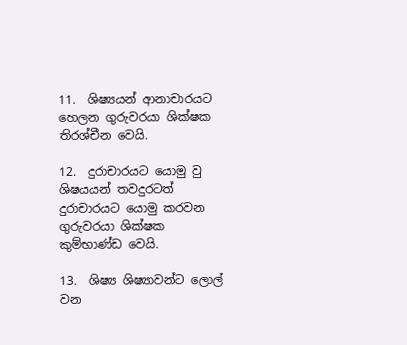11.  ශිෂ්‍යයන් ආනාචාරයට හෙලන ගුරුවරයා ශික්ෂක තිරශ්චීන වෙයි.

12.  දුරාචාරයට යොමු වු ශිෂයයන් තවදුරටත් දුරාචාරයට යොමු කරවන ගුරුවරයා ශික්ෂක කුම්භාණ්ඩ වෙයි.

13.  ශිෂ්‍ය ශිෂ්‍යාවන්ට ලොල් වන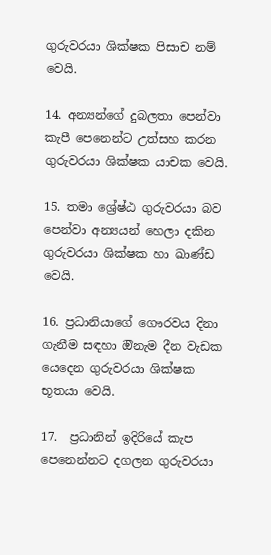ගුරුවරයා ශික්ෂක පිසාච නම් වෙයි.

14. අන්‍යන්ගේ දුබලතා පෙන්වා කැපී පෙනෙන්ට උත්සහ කරන ගුරුවරයා ශික්ෂක යාචක වෙයි.

15. තමා ශ්‍රේෂ්ඨ ගුරුවරයා බව පෙන්වා අන්‍යයන් හෙලා දකින ගුරුවරයා ශික්ෂක හා ඛාණ්ඩ වෙයි.

16. ප්‍රධානියාගේ ගෞරවය දිනා ගැනීම සඳහා ඔිනැම දීන වැඩක යෙදෙන ගුරුවරයා ශික්ෂක භූතයා වෙයි.

17.  ප්‍රධානින් ඉදිරියේ කැප පෙනෙන්නට දගලන ගුරුවරයා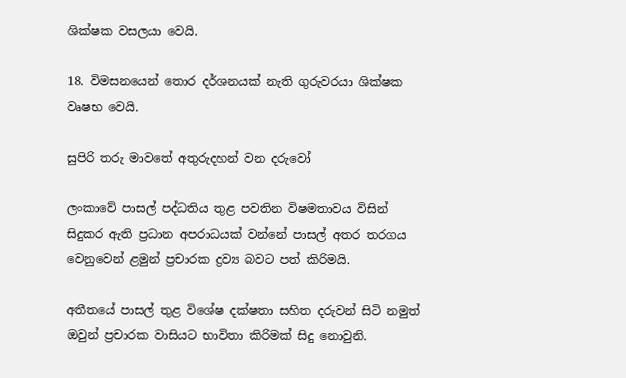ශික්ෂක වසලයා වෙයි.

18. විමසනයෙන් තොර දර්ශනයක් නැති ගුරුවරයා ශික්ෂක වෘෂභ වෙයි.

සුපිරි තරු මාවතේ අතුරුදහන් වන දරුවෝ

ලංකාවේ පාසල් පද්ධතිය තුළ පවතින විෂමතාවය විසින් සිදුකර ඇති ප්‍රධාන අපරාධයක් වන්නේ පාසල් අතර තරගය වෙනුවෙන් ළමුන් ප්‍රචාරක ද්‍රව්‍ය බවට පත් කිරිමයි.

අතීතයේ පාසල් තුළ විශේෂ දක්ෂතා සහිත දරුවන් සිටි නමුත් ඔවුන් ප්‍රචාරක වාසියට භාවිතා කිරිමක් සිදු නොවුනි.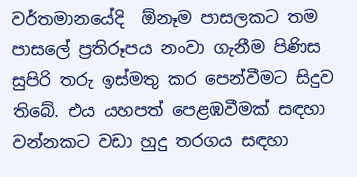වර්තමානයේදි  ඕනෑම පාසලකට තම පාසලේ ප්‍රතිරූපය නංවා ගැනීම පිණිස සුපිරි තරු ඉස්මතු කර පෙන්වීමට සිදුව තිබේ. එය යහපත් පෙළඹවීමක් සඳහා වන්නකට වඩා හුදු තරගය සඳහා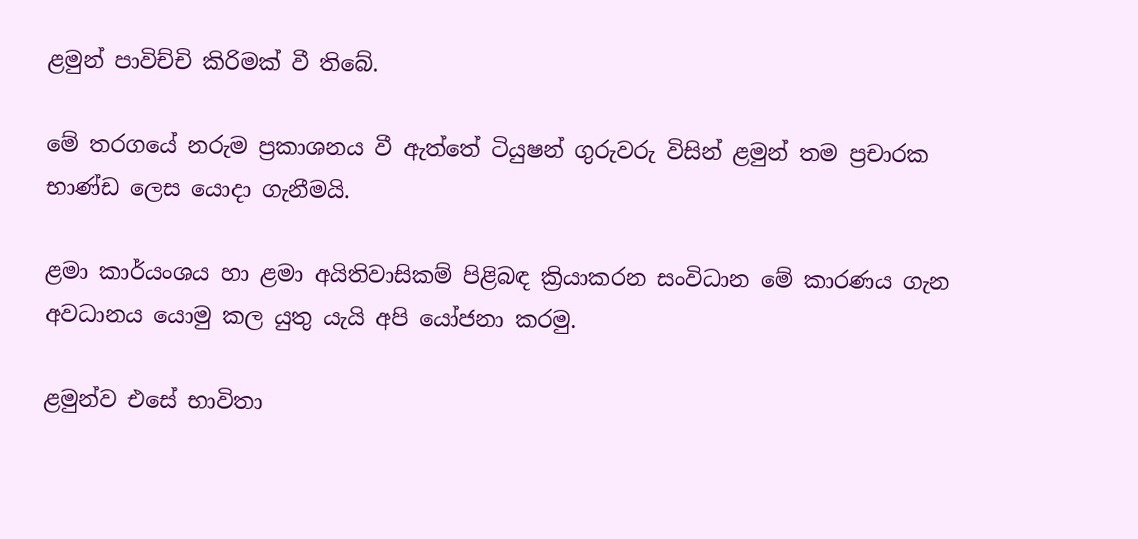ළමුන් පාවිච්චි කිරිමක් වී තිබේ.

මේ තරගයේ නරුම ප්‍රකාශනය වී ඇත්තේ ටියුෂන් ගුරුවරු විසින් ළමුන් තම ප්‍රචාරක භාණ්ඩ ලෙස යොදා ගැනීමයි.

ළමා කාර්යංශය හා ළමා අයිතිවාසිකම් පිළිබඳ ක්‍රියාකරන සංවිධාන මේ කාරණය ගැන අවධානය යොමු කල යුතු යැයි අපි යෝජනා කරමු.

ළමුන්ව එසේ භාවිතා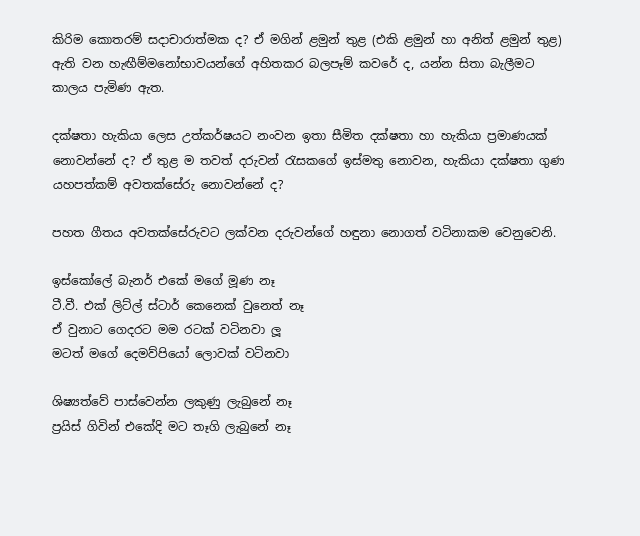කිරිම කොතරම් සදාචාරාත්මක ද? ඒ මගින් ළමුන් තුළ (එකි ළමුන් හා අනිත් ළමුන් තුළ) ඇති වන හැඟීම්මනෝභාවයන්ගේ අහිතකර බලපෑම් කවරේ ද, යන්න සිතා බැලීමට කාලය පැමිණ ඇත.

දක්ෂතා හැකියා ලෙස උත්කර්ෂයට නංවන ඉතා සීමිත දක්ෂතා හා හැකියා ප්‍රමාණයක් නොවන්නේ ද? ඒ තුළ ම තවත් දරුවන් රැසකගේ ඉස්මතු නොවන, හැකියා දක්ෂතා ගුණ යහපත්කම් අවතක්සේරු නොවන්නේ ද?

පහත ගීතය අවතක්සේරුවට ලක්වන දරුවන්ගේ හඳුනා නොගත් වටිනාකම වෙනුවෙනි.

ඉස්කෝලේ බැනර් එකේ මගේ මූණ නෑ
ටී.වී. එක් ලිට්ල් ස්ටාර් කෙනෙක් වුනෙත් නෑ
ඒ වුනාට ගෙදරට මම රටක් වටිනවා ලූ
මටත් මගේ දෙමව්පියෝ ලොවක් වටිනවා

ශිෂ්‍යත්වේ පාස්වෙන්න ලකුණු ලැබුනේ නෑ
ප්‍රයිස් ගිවින් එකේදි මට තෑගි ලැබුනේ නෑ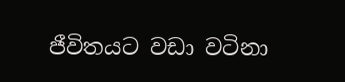ජීවිතයට වඩා වටිනා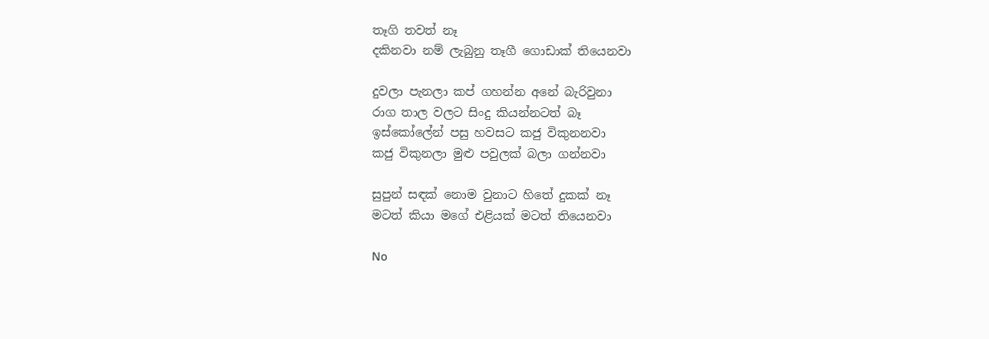තෑගි තවත් නෑ
දකිනවා නම් ලැබුනු තෑගී ගොඩාක් තියෙනවා

දුවලා පැනලා කප් ගහන්න අනේ බැරිවුනා
රාග තාල වලට සිංදු කියන්නටත් බෑ
ඉස්කෝලේන් පසු හවසට කජු විකුනනවා
කජු විකුනලා මුළු පවුලක් බලා ගන්නවා

සුපුන් සඳක් නොම වුනාට හිතේ දුකක් නෑ
මටත් කියා මගේ එළියක් මටත් තියෙනවා

No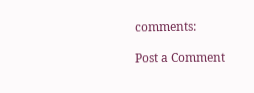comments:

Post a Comment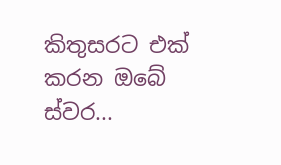කිතුසරට එක් කරන ඔබේ ස්වර...